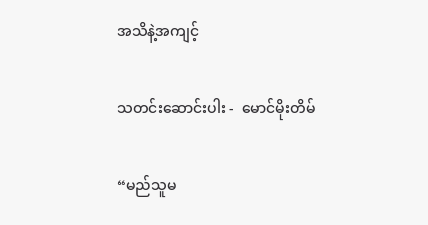အသိနဲ့အကျင့်

သတင်းဆောင်းပါး -  မောင်မိုးတိမ်

“မည်သူမ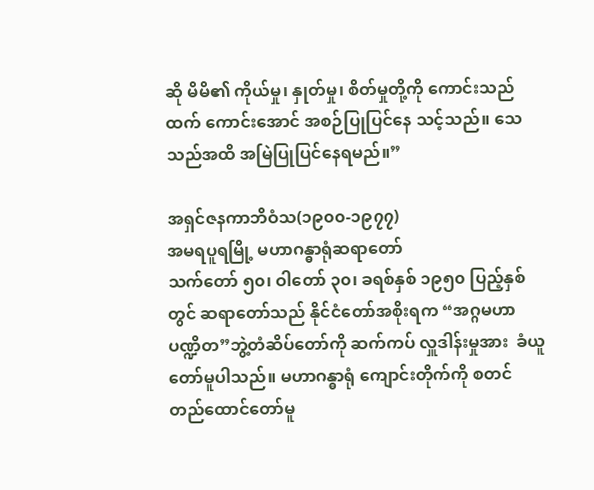ဆို မိမိ၏ ကိုယ်မှု၊ နှုတ်မှု၊ စိတ်မှုတို့ကို ကောင်းသည်ထက် ကောင်းအောင် အစဉ်ပြုပြင်နေ သင့်သည်။ သေသည်အထိ အမြဲပြုပြင်နေရမည်။”

အရှင်ဇနကာဘိဝံသ(၁၉၀၀-၁၉၇၇)
အမရပူရမြို့ မဟာဂန္ဓာရုံဆရာတော်
သက်တော် ၅၀၊ ဝါတော် ၃၀၊ ခရစ်နှစ် ၁၉၅၀ ပြည့်နှစ်တွင် ဆရာတော်သည် နိုင်ငံတော်အစိုးရက “အဂ္ဂမဟာပဏ္ဍိတ”ဘွဲ့တံဆိပ်တော်ကို ဆက်ကပ် လှူဒါန်းမှုအား  ခံယူတော်မူပါသည်။ မဟာဂန္ဓာရုံ ကျောင်းတိုက်ကို စတင်တည်ထောင်တော်မူ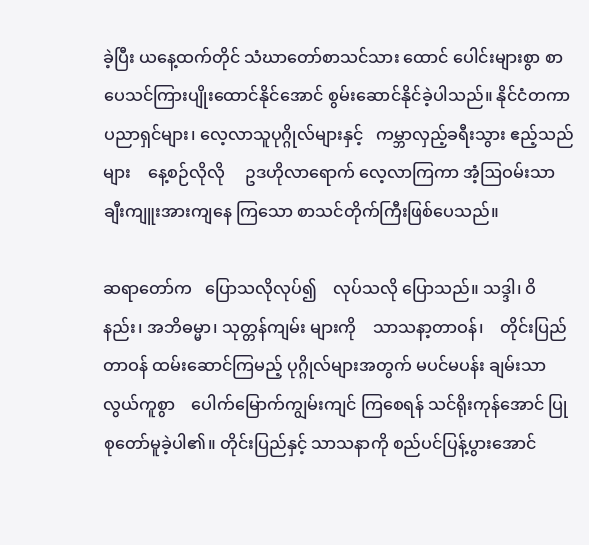ခဲ့ပြီး ယနေ့ထက်တိုင် သံဃာတော်စာသင်သား ထောင် ပေါင်းများစွာ စာပေသင်ကြားပျိုးထောင်နိုင်အောင် စွမ်းဆောင်နိုင်ခဲ့ပါသည်။ နိုင်ငံတကာပညာရှင်များ၊ လေ့လာသူပုဂ္ဂိုလ်များနှင့်   ကမ္ဘာလှည့်ခရီးသွား ဧည့်သည်များ    နေ့စဉ်လိုလို     ဥဒဟိုလာရောက် လေ့လာကြကာ အံ့ဩဝမ်းသာ ချီးကျူးအားကျနေ ကြသော စာသင်တိုက်ကြီးဖြစ်ပေသည်။

ဆရာတော်က   ပြောသလိုလုပ်၍    လုပ်သလို ပြောသည်။ သဒ္ဒါ၊ ဝိနည်း၊ အဘိဓမ္မာ၊ သုတ္တန်ကျမ်း များကို    သာသနာ့တာဝန်၊    တိုင်းပြည်တာဝန် ထမ်းဆောင်ကြမည့် ပုဂ္ဂိုလ်များအတွက် မပင်မပန်း ချမ်းသာလွယ်ကူစွာ    ပေါက်မြောက်ကျွမ်းကျင် ကြစေရန် သင်ရိုးကုန်အောင် ပြုစုတော်မူခဲ့ပါ၏။ တိုင်းပြည်နှင့် သာသနာကို စည်ပင်ပြန့်ပွားအောင်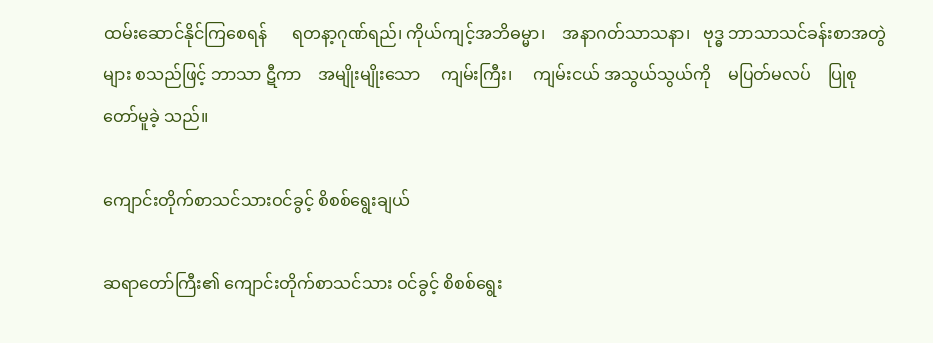ထမ်းဆောင်နိုင်ကြစေရန်      ရတနာ့ဂုဏ်ရည်၊ ကိုယ်ကျင့်အဘိဓမ္မာ၊    အနာဂတ်သာသနာ၊   ဗုဒ္ဓ ဘာသာသင်ခန်းစာအတွဲများ စသည်ဖြင့် ဘာသာ ဋီကာ    အမျိုးမျိုးသော     ကျမ်းကြီး၊     ကျမ်းငယ် အသွယ်သွယ်ကို    မပြတ်မလပ်    ပြုစုတော်မူခဲ့ သည်။

ကျောင်းတိုက်စာသင်သားဝင်ခွင့် စိစစ်ရွေးချယ်

ဆရာတော်ကြီး၏ ကျောင်းတိုက်စာသင်သား ဝင်ခွင့် စိစစ်ရွေး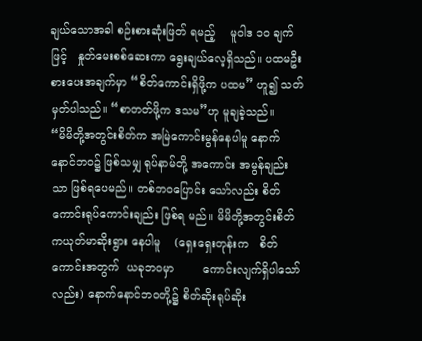ချယ်သောအခါ စဉ်းစားဆုံးဖြတ် ရမည့်    မူဝါဒ ၁၀ ချက်ဖြင့်   နှုတ်မေးစစ်ဆေးကာ ရွေးချယ်လေ့ရှိသည်။ ပထမဦးစားပေးအချက်မှာ “စိတ်ကောင်းရှိဖို့က ပထမ” ဟူ၍ သတ်မှတ်ပါသည်။ “စာတတ်ဖို့က ဒသမ”ဟု မူချခဲ့သည်။
“မိမိတို့အတွင်းစိတ်က အမြဲကောင်းမွန်နေပါမူ နောက်နောင်ဘဝ၌ ဖြစ်သမျှ ရုပ်နာမ်တို့ အကောင်း အမွန်ချည်းသာ ဖြစ်ရပေမည်။ တစ်ဘဝပြောင်း သော်လည်း စိတ်ကောင်းရုပ်ကောင်းချည်း ဖြစ်ရ မည်။ မိမိတို့အတွင်းစိတ်ကယုတ်မာဆိုးရွား နေပါမူ    (ရှေးရှေးတုန်းက   စိတ်ကောင်းအတွက်  ယခုဘဝမှာ        ကောင်းလျက်ရှိပါသော်လည်း) နောက်နောင်ဘဝတို့၌ စိတ်ဆိုးရုပ်ဆိုး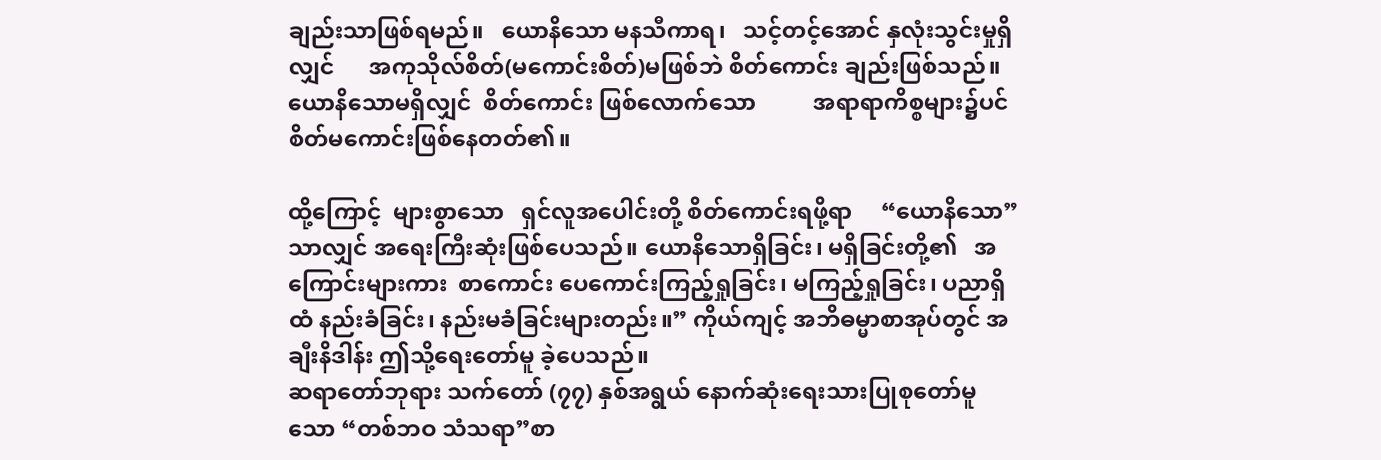ချည်းသာဖြစ်ရမည်။   ယောနိသော မနသီကာရ၊   သင့်တင့်အောင် နှလုံးသွင်းမှုရှိလျှင်      အကုသိုလ်စိတ်(မကောင်းစိတ်)မဖြစ်ဘဲ စိတ်ကောင်း ချည်းဖြစ်သည်။  ယောနိသောမရှိလျှင်  စိတ်ကောင်း ဖြစ်လောက်သော          အရာရာကိစ္စများ၌ပင် စိတ်မကောင်းဖြစ်နေတတ်၏။

ထို့ကြောင့်  များစွာသော   ရှင်လူအပေါင်းတို့ စိတ်ကောင်းရဖို့ရာ     “ယောနိသော”   သာလျှင် အရေးကြီးဆုံးဖြစ်ပေသည်။ ယောနိသောရှိခြင်း၊ မရှိခြင်းတို့၏   အကြောင်းများကား  စာကောင်း ပေကောင်းကြည့်ရှုခြင်း၊ မကြည့်ရှုခြင်း၊ ပညာရှိထံ နည်းခံခြင်း၊ နည်းမခံခြင်းများတည်း။” ကိုယ်ကျင့် အဘိဓမ္မာစာအုပ်တွင် အချီးနိဒါန်း ဤသို့ရေးတော်မူ ခဲ့ပေသည်။
ဆရာတော်ဘုရား သက်တော် (၇၇) နှစ်အရွယ် နောက်ဆုံးရေးသားပြုစုတော်မူသော “တစ်ဘဝ သံသရာ”စာ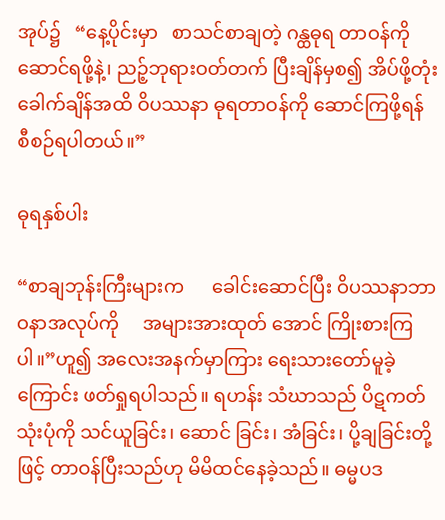အုပ်၌   “နေ့ပိုင်းမှာ   စာသင်စာချတဲ့ ဂန္ထဓုရ တာဝန်ကို ဆောင်ရဖို့နဲ့၊ ညဉ့်ဘုရားဝတ်တက် ပြီးချိန်မှစ၍ အိပ်ဖို့တုံးခေါက်ချိန်အထိ ဝိပဿနာ ဓုရတာဝန်ကို ဆောင်ကြဖို့ရန် စီစဉ်ရပါတယ်။”

ဓုရနှစ်ပါး

“စာချဘုန်းကြီးများက      ခေါင်းဆောင်ပြီး ဝိပဿနာဘာဝနာအလုပ်ကို     အများအားထုတ် အောင် ကြိုးစားကြပါ။”ဟူ၍ အလေးအနက်မှာကြား ရေးသားတော်မူခဲ့ကြောင်း ဖတ်ရှုရပါသည်။ ရဟန်း သံဃာသည် ပိဋကတ်သုံးပုံကို သင်ယူခြင်း၊ ဆောင် ခြင်း၊ အံခြင်း၊ ပို့ချခြင်းတို့ဖြင့် တာဝန်ပြီးသည်ဟု မိမိထင်နေခဲ့သည်။ ဓမ္မပဒ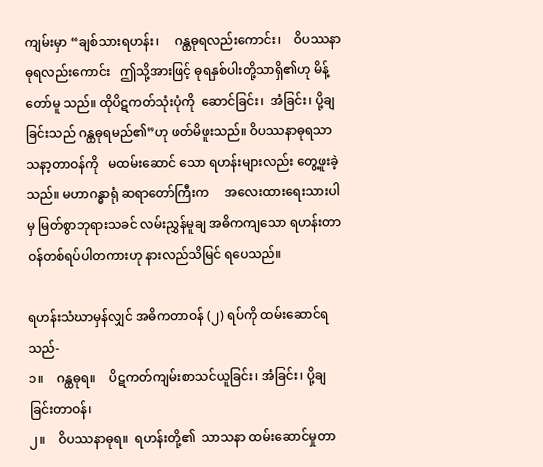ကျမ်းမှာ “ချစ်သားရဟန်း၊     ဂန္ထဓုရလည်းကောင်း၊    ဝိပဿနာဓုရလည်းကောင်း   ဤသို့အားဖြင့် ဓုရနှစ်ပါးတို့သာရှိ၏ဟု မိန့်တော်မူ သည်။ ထိုပိဋကတ်သုံးပုံကို  ဆောင်ခြင်း၊  အံခြင်း၊ ပို့ချခြင်းသည် ဂန္ထဓုရမည်၏”ဟု ဖတ်မိဖူးသည်။ ဝိပဿနာဓုရသာသနာ့တာဝန်ကို   မထမ်းဆောင် သော ရဟန်းများလည်း တွေ့ဖူးခဲ့သည်။ မဟာဂန္ဓာရုံ ဆရာတော်ကြီးက     အလေးထားရေးသားပါမှ မြတ်စွာဘုရားသခင် လမ်းညွှန်မူချ အဓိကကျသော ရဟန်းတာဝန်တစ်ရပ်ပါတကားဟု နားလည်သိမြင် ရပေသည်။

ရဟန်းသံဃာမှန်လျှင် အဓိကတာဝန် (၂) ရပ်ကို ထမ်းဆောင်ရသည်-
၁။    ဂန္ထဓုရ။    ပိဋကတ်ကျမ်းစာသင်ယူခြင်း၊ အံခြင်း၊ ပို့ချခြင်းတာဝန်၊
၂။    ဝိပဿနာဓုရ။  ရဟန်းတို့၏  သာသနာ ထမ်းဆောင်မှုတာ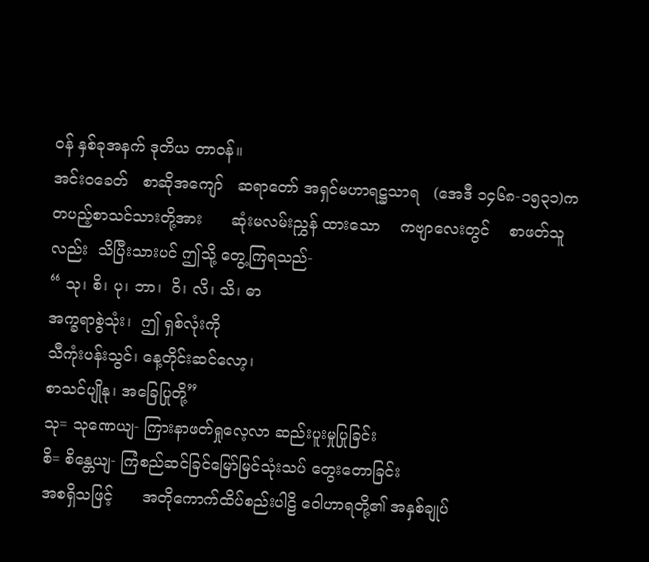ဝန် နှစ်ခုအနက် ဒုတိယ တာဝန်။
အင်းဝခေတ်   စာဆိုအကျော်   ဆရာတော် အရှင်မဟာရဋ္ဌသာရ   (အေဒီ ၁၄၆၈-၁၅၃၁)က တပည့်စာသင်သားတို့အား      ဆုံးမလမ်းညွှန် ထားသော    ကဗျာလေးတွင်    စာဖတ်သူလည်း  သိပြီးသားပင် ဤသို့ တွေ့ကြရသည်-
“ သု၊ စိ၊ ပု၊ ဘာ၊  ဝိ၊ လိ၊ သိ၊ ဓာ
အက္ခရာစွဲသုံး၊  ဤ ရှစ်လုံးကို
သီကုံးပန်းသွင်၊ နေ့တိုင်းဆင်လော့၊
စာသင်ပျိုနု၊ အခြေပြုတို့”
သု= သုဏေယျ- ကြားနာဖတ်ရှုလေ့လာ ဆည်းပူးမှုပြုခြင်း
စိ= စိန္တေယျ- ကြံစည်ဆင်ခြင်မြော်မြင်သုံးသပ် တွေးတောခြင်း
အစရှိသဖြင့်      အတိုကောက်ထိပ်စည်းပါဠိ ဝေါဟာရတို့၏ အနှစ်ချုပ်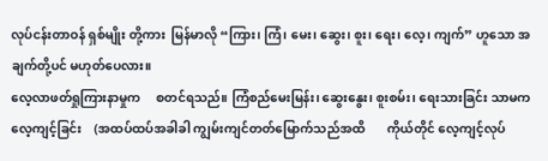လုပ်ငန်းတာဝန် ရှစ်မျိုး တို့ကား  မြန်မာလို “ကြား၊ ကြံ၊ မေး၊ ဆွေး၊ စူး၊ ရေး၊ လေ့၊ ကျက်” ဟူသော အချက်တို့ပင် မဟုတ်ပေလား။
လေ့လာဖတ်ရှုကြားနာမှုက     စတင်ရသည်။ ကြံစည်မေးမြန်း၊ ဆွေးနွေး၊ စူးစမ်း၊ ရေးသားခြင်း သာမက     လေ့ကျင့်ခြင်း    (အထပ်ထပ်အခါခါ ကျွမ်းကျင်တတ်မြောက်သည်အထိ       ကိုယ်တိုင် လေ့ကျင့်လုပ်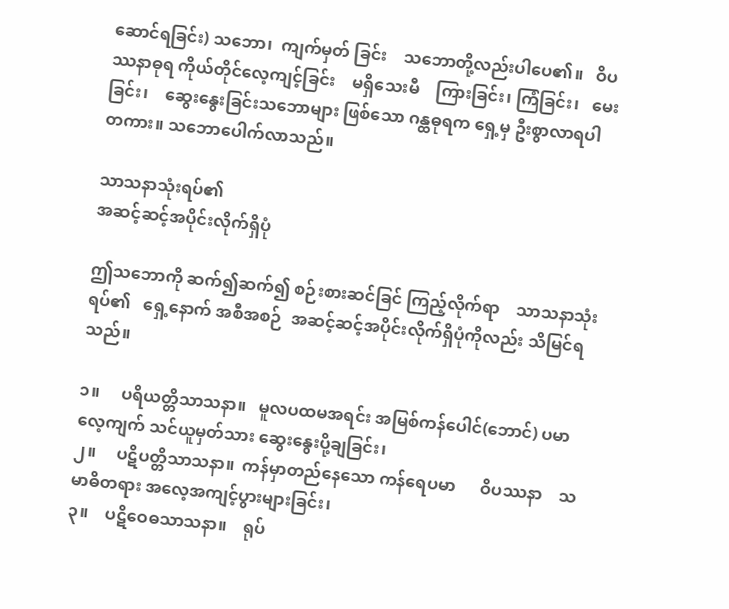ဆောင်ရခြင်း) သဘော၊  ကျက်မှတ် ခြင်း    သဘောတို့လည်းပါပေ၏။   ဝိပဿနာဓုရ ကိုယ်တိုင်လေ့ကျင့်ခြင်း    မရှိသေးမီ    ကြားခြင်း၊ ကြံခြင်း၊   မေးခြင်း၊    ဆွေးနွေးခြင်းသဘောများ ဖြစ်သော ဂန္ထဓုရက ရှေ့မှ ဦးစွာလာရပါတကား။ သဘောပေါက်လာသည်။

သာသနာသုံးရပ်၏
အဆင့်ဆင့်အပိုင်းလိုက်ရှိပုံ

ဤသဘောကို ဆက်၍ဆက်၍ စဉ်းစားဆင်ခြင် ကြည့်လိုက်ရာ    သာသနာသုံးရပ်၏   ရှေ့နောက် အစီအစဉ်  အဆင့်ဆင့်အပိုင်းလိုက်ရှိပုံကိုလည်း သိမြင်ရသည်။

၁။     ပရိယတ္တိသာသနာ။   မူလပထမအရင်း အမြစ်ကန်ပေါင်(ဘောင်) ပမာလေ့ကျက် သင်ယူမှတ်သား ဆွေးနွေးပို့ချခြင်း၊
၂။     ပဋိပတ္တိသာသနာ။  ကန်မှာတည်နေသော ကန်ရေပမာ      ဝိပဿနာ    သမာဓိတရား အလေ့အကျင့်ပွားများခြင်း၊
၃။    ပဋိဝေဓသာသနာ။    ရုပ်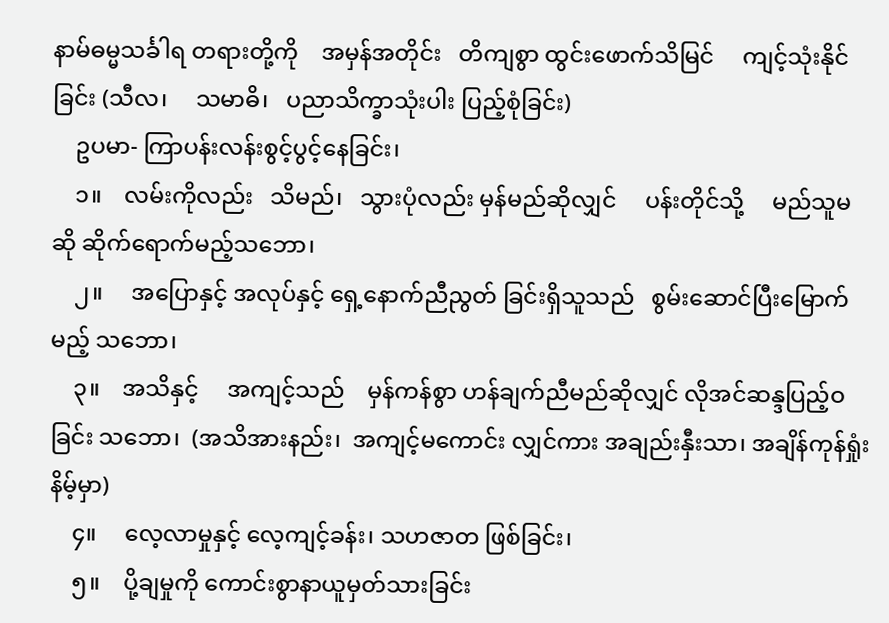နာမ်ဓမ္မသင်္ခါရ တရားတို့ကို    အမှန်အတိုင်း   တိကျစွာ ထွင်းဖောက်သိမြင်     ကျင့်သုံးနိုင်ခြင်း (သီလ၊     သမာဓိ၊   ပညာသိက္ခာသုံးပါး ပြည့်စုံခြင်း)
    ဥပမာ- ကြာပန်းလန်းစွင့်ပွင့်နေခြင်း၊
    ၁။    လမ်းကိုလည်း   သိမည်၊   သွားပုံလည်း မှန်မည်ဆိုလျှင်     ပန်းတိုင်သို့     မည်သူမဆို ဆိုက်ရောက်မည့်သဘော၊
    ၂။     အပြောနှင့် အလုပ်နှင့် ရှေ့နောက်ညီညွတ် ခြင်းရှိသူသည်   စွမ်းဆောင်ပြီးမြောက်မည့် သဘော၊
    ၃။    အသိနှင့်     အကျင့်သည်    မှန်ကန်စွာ ဟန်ချက်ညီမည်ဆိုလျှင် လိုအင်ဆန္ဒပြည့်ဝခြင်း သဘော၊  (အသိအားနည်း၊  အကျင့်မကောင်း လျှင်ကား အချည်းနှီးသာ၊ အချိန်ကုန်ရှုံးနိမ့်မှာ)
    ၄။     လေ့လာမှုနှင့် လေ့ကျင့်ခန်း၊ သဟဇာတ ဖြစ်ခြင်း၊
    ၅။    ပို့ချမှုကို ကောင်းစွာနာယူမှတ်သားခြင်း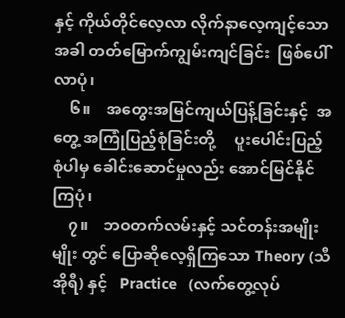နှင့် ကိုယ်တိုင်လေ့လာ လိုက်နာလေ့ကျင့်သော အခါ တတ်မြောက်ကျွမ်းကျင်ခြင်း  ဖြစ်ပေါ်လာပုံ၊
    ၆။    အတွေးအမြင်ကျယ်ပြန့်ခြင်းနှင့်  အတွေ့ အကြုံပြည့်စုံခြင်းတို့     ပူးပေါင်းပြည့်စုံပါမှ ခေါင်းဆောင်မှုလည်း အောင်မြင်နိုင်ကြပုံ၊
    ၇။    ဘဝတက်လမ်းနှင့် သင်တန်းအမျိုးမျိုး တွင် ပြောဆိုလေ့ရှိကြသော Theory (သီအိုရီ) နှင့်   Practice   (လက်တွေ့လုပ်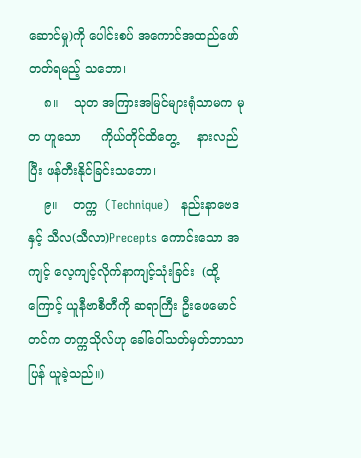ဆောင်မှု)ကို ပေါင်းစပ် အကောင်အထည်ဖော်တတ်ရမည့် သဘော၊
    ၈။    သုတ အကြားအမြင်များရုံသာမက မုတ ဟူသော     ကိုယ်တိုင်ထိတွေ့     နားလည်ပြီး ဖန်တီးနိုင်ခြင်းသဘော၊
    ၉။    တက္က  (Technique)   နည်းနာဗေဒနှင့် သီလ(သီလာ)Precepts ကောင်းသော အကျင့် လေ့ကျင့်လိုက်နာကျင့်သုံးခြင်း  (ထို့ကြောင့် ယူနီဗာစီတီကို ဆရာကြီး ဦးဖေမောင်တင်က တက္ကသိုလ်ဟု ခေါ်ဝေါ်သတ်မှတ်ဘာသာပြန် ယူခဲ့သည်။)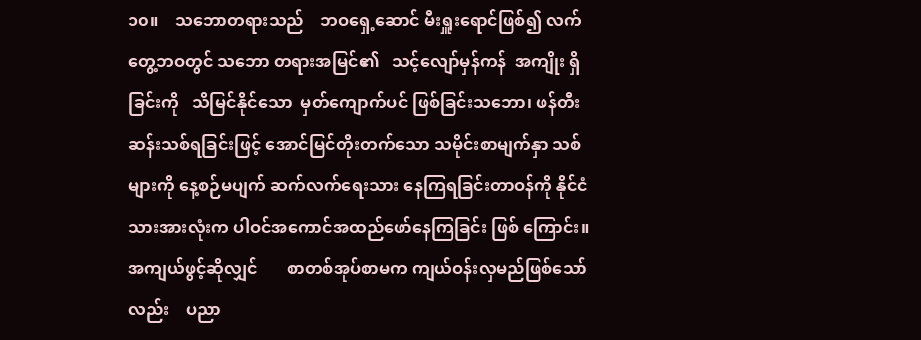၁၀။    သဘောတရားသည်    ဘဝရှေ့ဆောင် မီးရှူးရောင်ဖြစ်၍ လက်တွေ့ဘဝတွင် သဘော တရားအမြင်၏   သင့်လျော်မှန်ကန်  အကျိုး ရှိခြင်းကို   သိမြင်နိုင်သော  မှတ်ကျောက်ပင် ဖြစ်ခြင်းသဘော၊ ဖန်တီးဆန်းသစ်ရခြင်းဖြင့် အောင်မြင်တိုးတက်သော သမိုင်းစာမျက်နှာ သစ်များကို နေ့စဉ်မပျက် ဆက်လက်ရေးသား နေကြရခြင်းတာဝန်ကို နိုင်ငံသားအားလုံးက ပါဝင်အကောင်အထည်ဖော်နေကြခြင်း ဖြစ် ကြောင်း။
အကျယ်ဖွင့်ဆိုလျှင်       စာတစ်အုပ်စာမက ကျယ်ဝန်းလှမည်ဖြစ်သော်လည်း    ပညာ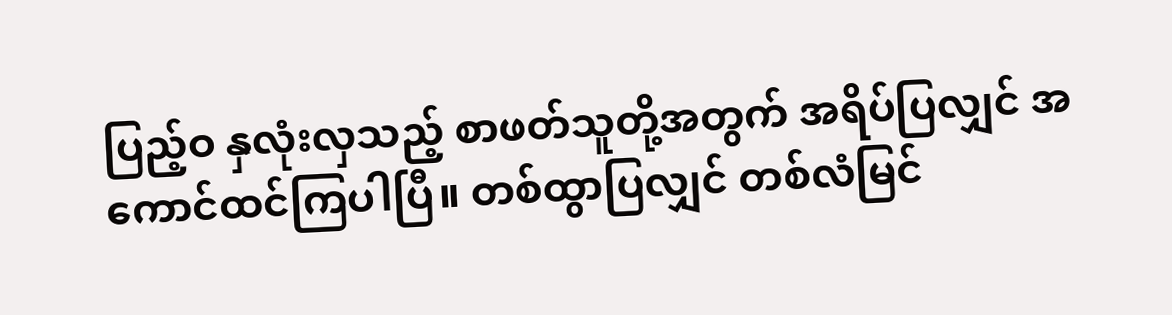ပြည့်ဝ နှလုံးလှသည့် စာဖတ်သူတို့အတွက် အရိပ်ပြလျှင် အကောင်ထင်ကြပါပြီ။ တစ်ထွာပြလျှင် တစ်လံမြင်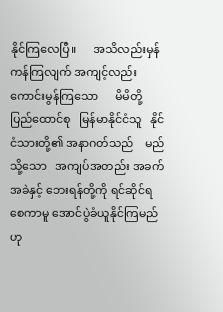နိုင်ကြလေပြီ။      အသိလည်းမှန်ကန်ကြလျက် အကျင့်လည်းကောင်းမွန်ကြသော      မိမိတို့ ပြည်ထောင်စု   မြန်မာနိုင်ငံသူ   နိုင်ငံသားတို့၏ အနာဂတ်သည်    မည်သို့သော   အကျပ်အတည်း အခက်အခဲနှင့် ဘေးရန်တို့ကို ရင်ဆိုင်ရစေကာမူ အောင်ပွဲခံယူနိုင်ကြမည်ဟု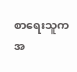စာရေးသူက အ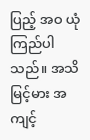ပြည့် အဝ ယုံကြည်ပါသည်။ အသိမြင့်မား အကျင့်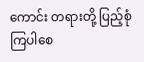ကောင်း တရားတို့ ပြည့်စုံကြပါစေ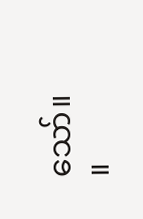သော်။          ။